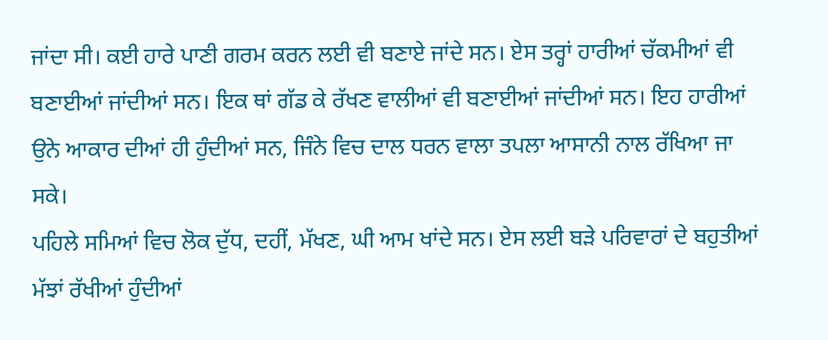ਜਾਂਦਾ ਸੀ। ਕਈ ਹਾਰੇ ਪਾਣੀ ਗਰਮ ਕਰਨ ਲਈ ਵੀ ਬਣਾਏ ਜਾਂਦੇ ਸਨ। ਏਸ ਤਰ੍ਹਾਂ ਹਾਰੀਆਂ ਚੱਕਮੀਆਂ ਵੀ ਬਣਾਈਆਂ ਜਾਂਦੀਆਂ ਸਨ। ਇਕ ਥਾਂ ਗੱਡ ਕੇ ਰੱਖਣ ਵਾਲੀਆਂ ਵੀ ਬਣਾਈਆਂ ਜਾਂਦੀਆਂ ਸਨ। ਇਹ ਹਾਰੀਆਂ ਉਨੇ ਆਕਾਰ ਦੀਆਂ ਹੀ ਹੁੰਦੀਆਂ ਸਨ, ਜਿੰਨੇ ਵਿਚ ਦਾਲ ਧਰਨ ਵਾਲਾ ਤਪਲਾ ਆਸਾਨੀ ਨਾਲ ਰੱਖਿਆ ਜਾ ਸਕੇ।
ਪਹਿਲੇ ਸਮਿਆਂ ਵਿਚ ਲੋਕ ਦੁੱਧ, ਦਹੀਂ, ਮੱਖਣ, ਘੀ ਆਮ ਖਾਂਦੇ ਸਨ। ਏਸ ਲਈ ਬੜੇ ਪਰਿਵਾਰਾਂ ਦੇ ਬਹੁਤੀਆਂ ਮੱਝਾਂ ਰੱਖੀਆਂ ਹੁੰਦੀਆਂ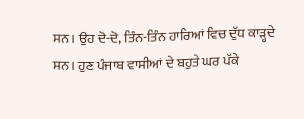ਸਨ। ਉਹ ਦੋ-ਦੋ, ਤਿੰਨ-ਤਿੰਨ ਹਾਰਿਆਂ ਵਿਚ ਦੁੱਧ ਕਾੜ੍ਹਦੇ ਸਨ। ਹੁਣ ਪੰਜਾਬ ਵਾਸੀਆਂ ਦੇ ਬਹੁਤੇ ਘਰ ਪੱਕੇ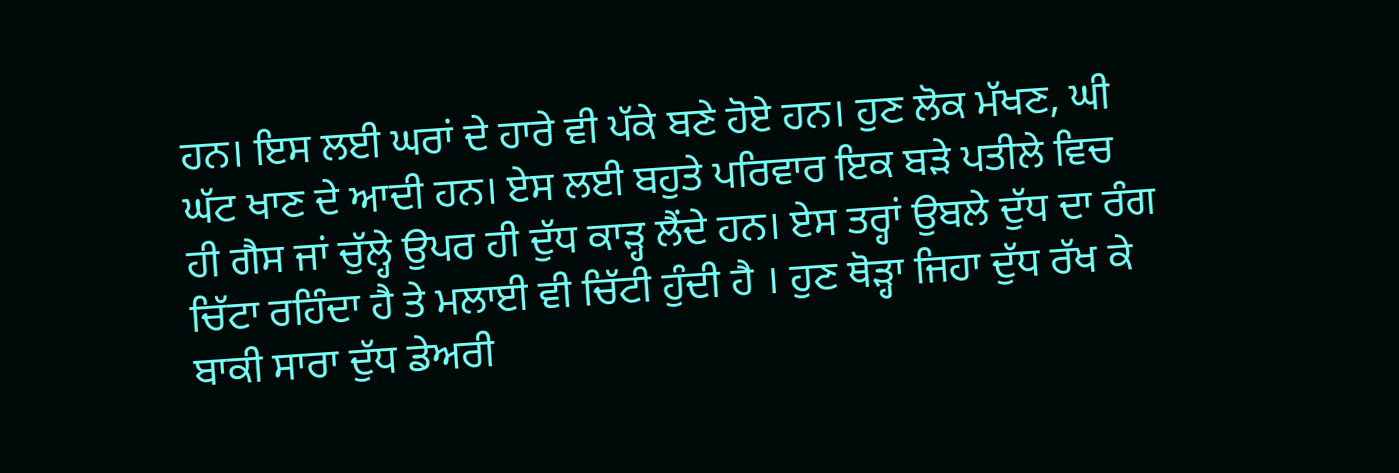ਹਨ। ਇਸ ਲਈ ਘਰਾਂ ਦੇ ਹਾਰੇ ਵੀ ਪੱਕੇ ਬਣੇ ਹੋਏ ਹਨ। ਹੁਣ ਲੋਕ ਮੱਖਣ, ਘੀ ਘੱਟ ਖਾਣ ਦੇ ਆਦੀ ਹਨ। ਏਸ ਲਈ ਬਹੁਤੇ ਪਰਿਵਾਰ ਇਕ ਬੜੇ ਪਤੀਲੇ ਵਿਚ ਹੀ ਗੈਸ ਜਾਂ ਚੁੱਲ੍ਹੇ ਉਪਰ ਹੀ ਦੁੱਧ ਕਾੜ੍ਹ ਲੈਂਦੇ ਹਨ। ਏਸ ਤਰ੍ਹਾਂ ਉਬਲੇ ਦੁੱਧ ਦਾ ਰੰਗ ਚਿੱਟਾ ਰਹਿੰਦਾ ਹੈ ਤੇ ਮਲਾਈ ਵੀ ਚਿੱਟੀ ਹੁੰਦੀ ਹੈ । ਹੁਣ ਥੋੜ੍ਹਾ ਜਿਹਾ ਦੁੱਧ ਰੱਖ ਕੇ ਬਾਕੀ ਸਾਰਾ ਦੁੱਧ ਡੇਅਰੀ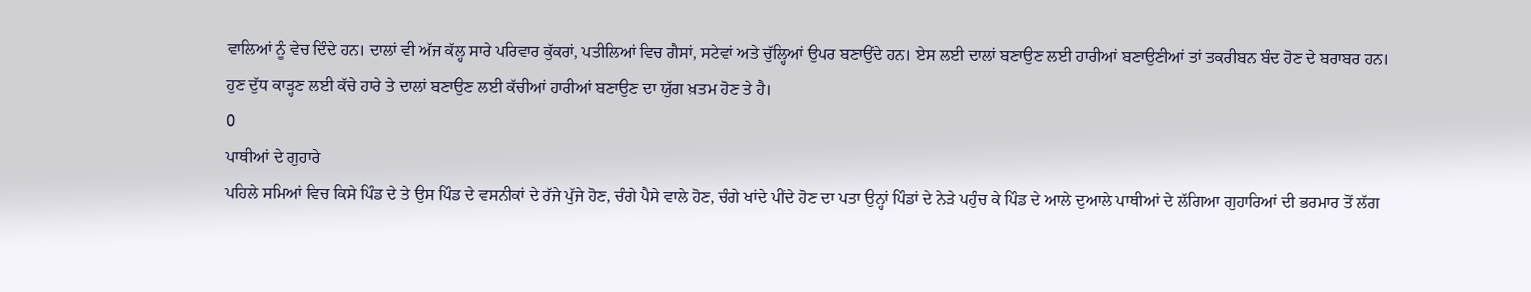ਵਾਲਿਆਂ ਨੂੰ ਵੇਚ ਦਿੰਦੇ ਹਨ। ਦਾਲਾਂ ਵੀ ਅੱਜ ਕੱਲ੍ਹ ਸਾਰੇ ਪਰਿਵਾਰ ਕੁੱਕਰਾਂ, ਪਤੀਲਿਆਂ ਵਿਚ ਗੈਸਾਂ, ਸਟੇਵਾਂ ਅਤੇ ਚੁੱਲ੍ਹਿਆਂ ਉਪਰ ਬਣਾਉਂਦੇ ਹਨ। ਏਸ ਲਈ ਦਾਲਾਂ ਬਣਾਉਣ ਲਈ ਹਾਰੀਆਂ ਬਣਾਉਣੀਆਂ ਤਾਂ ਤਕਰੀਬਨ ਬੰਦ ਹੋਣ ਦੇ ਬਰਾਬਰ ਹਨ।
ਹੁਣ ਦੁੱਧ ਕਾੜ੍ਹਣ ਲਈ ਕੱਚੇ ਹਾਰੇ ਤੇ ਦਾਲਾਂ ਬਣਾਉਣ ਲਈ ਕੱਚੀਆਂ ਹਾਰੀਆਂ ਬਣਾਉਣ ਦਾ ਯੁੱਗ ਖ਼ਤਮ ਹੋਣ ਤੇ ਹੈ।
0
ਪਾਥੀਆਂ ਦੇ ਗੁਹਾਰੇ
ਪਹਿਲੇ ਸਮਿਆਂ ਵਿਚ ਕਿਸੇ ਪਿੰਡ ਦੇ ਤੇ ਉਸ ਪਿੰਡ ਦੇ ਵਸਨੀਕਾਂ ਦੇ ਰੱਜੇ ਪੁੱਜੇ ਹੋਣ, ਚੰਗੇ ਪੈਸੇ ਵਾਲੇ ਹੋਣ, ਚੰਗੇ ਖਾਂਦੇ ਪੀਂਦੇ ਹੋਣ ਦਾ ਪਤਾ ਉਨ੍ਹਾਂ ਪਿੰਡਾਂ ਦੇ ਨੇੜੇ ਪਹੁੰਚ ਕੇ ਪਿੰਡ ਦੇ ਆਲੇ ਦੁਆਲੇ ਪਾਥੀਆਂ ਦੇ ਲੱਗਿਆ ਗੁਹਾਰਿਆਂ ਦੀ ਭਰਮਾਰ ਤੋਂ ਲੱਗ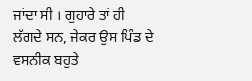ਜਾਂਦਾ ਸੀ । ਗੁਹਾਰੇ ਤਾਂ ਹੀ ਲੱਗਦੇ ਸਨ, ਜੇਕਰ ਉਸ ਪਿੰਡ ਦੇ ਵਸਨੀਕ ਬਹੁਤੇ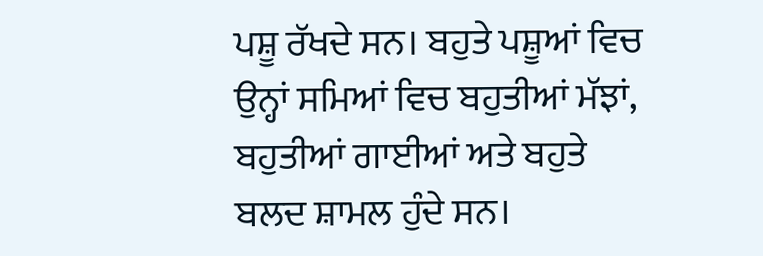ਪਸ਼ੂ ਰੱਖਦੇ ਸਨ। ਬਹੁਤੇ ਪਸ਼ੂਆਂ ਵਿਚ ਉਨ੍ਹਾਂ ਸਮਿਆਂ ਵਿਚ ਬਹੁਤੀਆਂ ਮੱਝਾਂ, ਬਹੁਤੀਆਂ ਗਾਈਆਂ ਅਤੇ ਬਹੁਤੇ ਬਲਦ ਸ਼ਾਮਲ ਹੁੰਦੇ ਸਨ।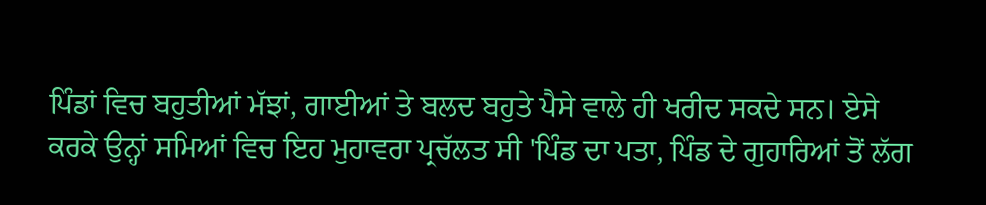ਪਿੰਡਾਂ ਵਿਚ ਬਹੁਤੀਆਂ ਮੱਝਾਂ, ਗਾਈਆਂ ਤੇ ਬਲਦ ਬਹੁਤੇ ਪੈਸੇ ਵਾਲੇ ਹੀ ਖਰੀਦ ਸਕਦੇ ਸਨ। ਏਸੇ ਕਰਕੇ ਉਨ੍ਹਾਂ ਸਮਿਆਂ ਵਿਚ ਇਹ ਮੁਹਾਵਰਾ ਪ੍ਰਚੱਲਤ ਸੀ 'ਪਿੰਡ ਦਾ ਪਤਾ, ਪਿੰਡ ਦੇ ਗੁਹਾਰਿਆਂ ਤੋਂ ਲੱਗ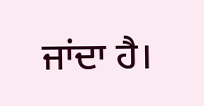ਜਾਂਦਾ ਹੈ।